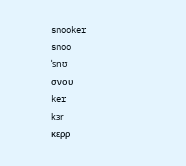snooker
snoo
ˈsnʊ
σνου
ker
kɜr
κερρ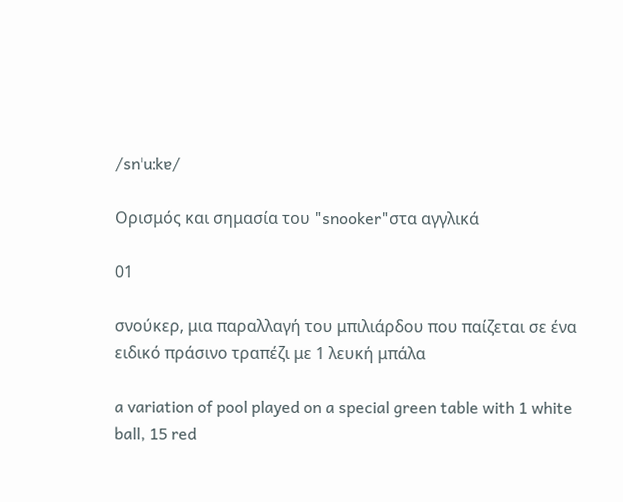/snˈuːkɐ/

Ορισμός και σημασία του "snooker"στα αγγλικά

01

σνούκερ, μια παραλλαγή του μπιλιάρδου που παίζεται σε ένα ειδικό πράσινο τραπέζι με 1 λευκή μπάλα

a variation of pool played on a special green table with 1 white ball, 15 red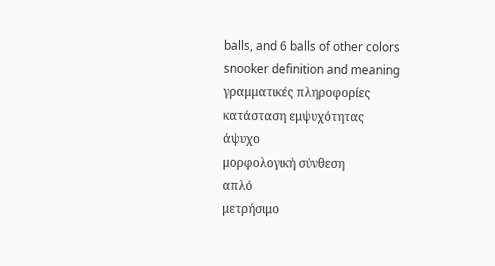balls, and 6 balls of other colors
snooker definition and meaning
γραμματικές πληροφορίες
κατάσταση εμψυχότητας
άψυχο
μορφολογική σύνθεση
απλό
μετρήσιμο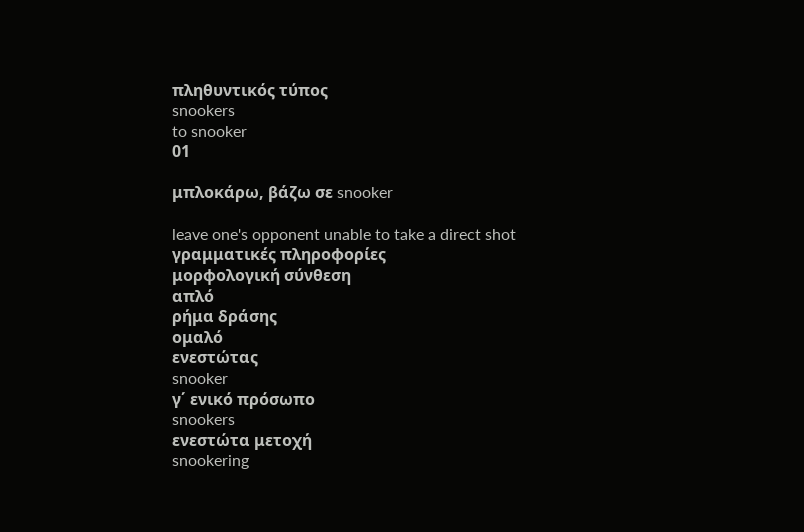πληθυντικός τύπος
snookers
to snooker
01

μπλοκάρω, βάζω σε snooker

leave one's opponent unable to take a direct shot
γραμματικές πληροφορίες
μορφολογική σύνθεση
απλό
ρήμα δράσης
ομαλό
ενεστώτας
snooker
γ΄ ενικό πρόσωπο
snookers
ενεστώτα μετοχή
snookering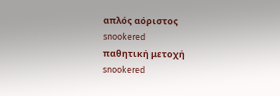απλός αόριστος
snookered
παθητική μετοχή
snookered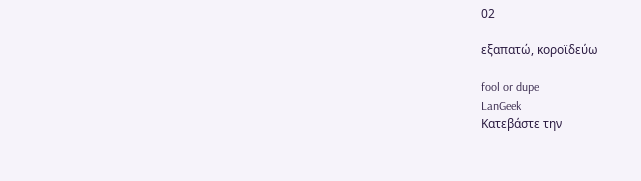02

εξαπατώ, κοροϊδεύω

fool or dupe
LanGeek
Κατεβάστε την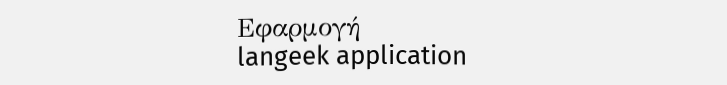Εφαρμογή
langeek application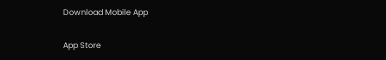Download Mobile App

App Store